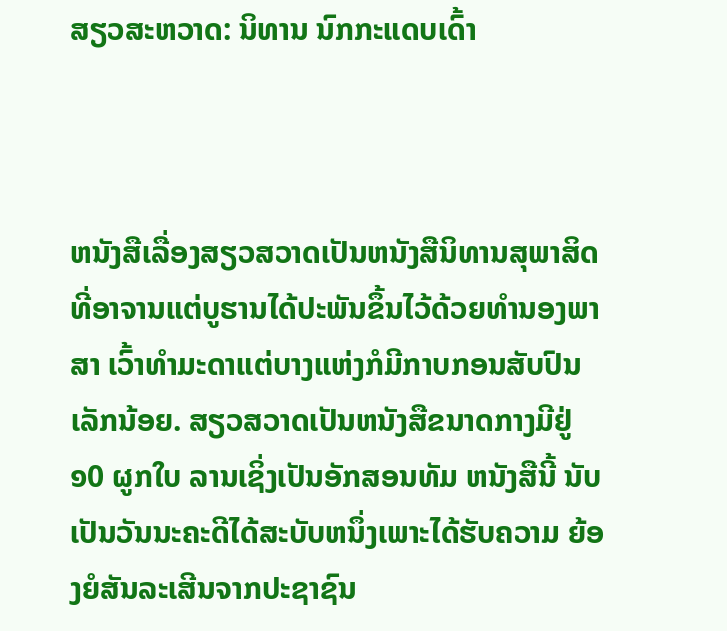ສຽວສະຫວາດ: ນິທານ ນົກກະແດບເດົ້າ



ຫນັງສືເລື່ອງສຽວສວາດເປັນຫນັງສືນິທານສຸພາສິດທີ່ອາຈານແຕ່ບູຮານໄດ້ປະພັນຂຶ້ນໄວ້ດ້ວຍທໍານອງພາສາ ເວົ້າທໍາມະດາແຕ່ບາງແຫ່ງກໍມີກາບກອນສັບປົນເລັກນ້ອຍ. ສຽວສວາດເປັນຫນັງສືຂນາດກາງມີຢູ່ ໑0 ຜູກໃບ ລານເຊິ່ງເປັນອັກສອນທັມ ຫນັງສືນີ້ ນັບເປັນວັນນະຄະດີໄດ້ສະບັບຫນຶ່ງເພາະໄດ້ຮັບຄວາມ ຍ້ອງຍໍສັນລະເສີນຈາກປະຊາຊົນ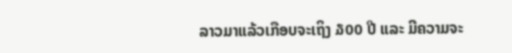ລາວມາແລ້ວເກືອບຈະເຖິງ ໓00 ປີ ແລະ ມີຄວາມຈະ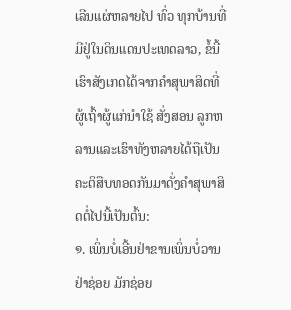ເລີນແຜ່ຫລາຍໄປ ທົ່ວ ທຸກບ້ານທີ່ມີຢູ່ໃນດິນແດນປະເທດລາວ, ຂໍ້ນີ້ເຮົາສັງເກດໄດ້ຈາກຄໍາສຸພາສິດທີ່ຜູ້ເຖົ້າຜູ້ແກ່ນໍາໃຊ້ ສັ່ງສອນ ລູກຫລານແລະເຮົາທັງຫລາຍໄດ້ຖືເປັນຄະຕິສືບທອດກັນມາດັ່ງຄໍາສຸພາສິດຕໍ່ໄປນີ້ເປັນຕົ້ນ:
໑. ເພິ່ນບໍ່ເອີ້ນຢ່າຂານເພິ່ນບໍ່ວານຢ່າຊ່ອຍ ມັກຊ່ອຍ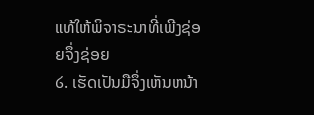ແທ້ໃຫ້ພິຈາຣະນາທີ່ເພີງຊ່ອຍຈຶ່ງຊ່ອຍ
໒. ເຮັດເປັນມືຈຶ່ງເຫັນຫນ້າ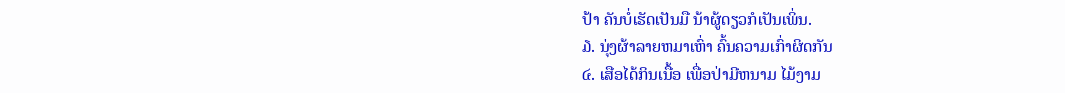ປ້າ ຄັນບໍ່ເຮັດເປັນມື ນ້າຜູ້ດຽວກໍເປັນເພິ່ນ.
໓. ນຸ່ງຜ້າລາຍຫມາເຫົ່າ ຄົ້ນຄວາມເກົ່າຜິດກັນ
໔. ເສືອໄດ້ກິນເນື້ອ ເພື່ອປ່າມີຫນາມ ໄມ້ງາມ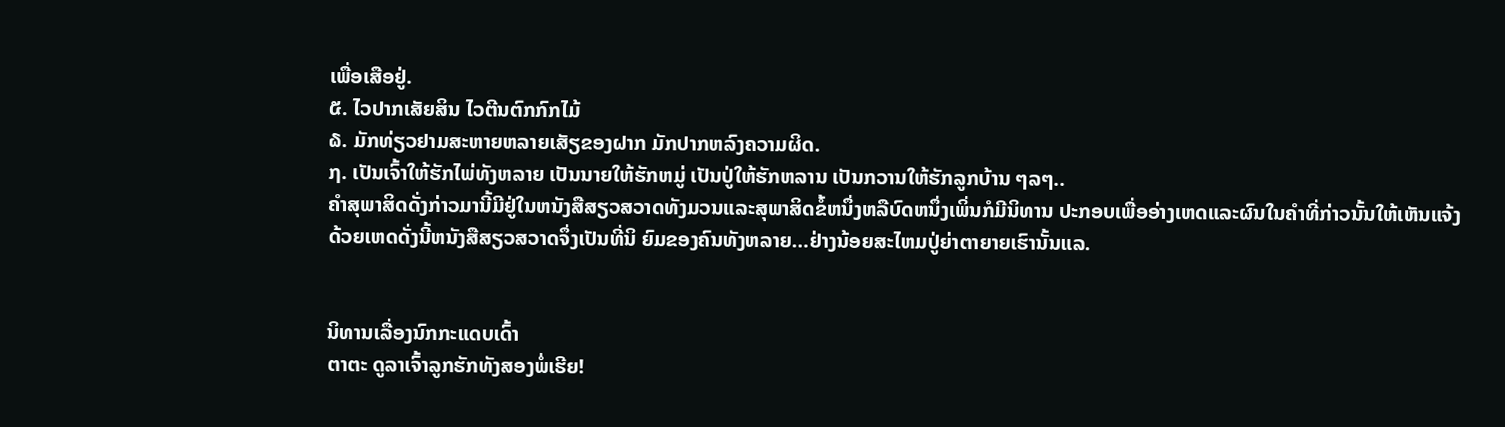ເພື່ອເສືອຢູ່.
໕. ໄວປາກເສັຍສິນ ໄວຕີນຕົກກົກໄມ້
໖. ມັກທ່ຽວຢາມສະຫາຍຫລາຍເສັຽຂອງຝາກ ມັກປາກຫລົງຄວາມຜິດ.
໗. ເປັນເຈົ້າໃຫ້ຮັກໄພ່ທັງຫລາຍ ເປັນນາຍໃຫ້ຮັກຫມູ່ ເປັນປູ່ໃຫ້ຮັກຫລານ ເປັນກວານໃຫ້ຮັກລູກບ້ານ ໆລໆ..
ຄໍາສຸພາສິດດັ່ງກ່າວມານີ້ມີຢູ່ໃນຫນັງສືສຽວສວາດທັງມວນແລະສຸພາສິດຂໍ້ຫນຶ່ງຫລືບົດຫນຶ່ງເພິ່ນກໍມີນິທານ ປະກອບເພື່ອອ່າງເຫດແລະຜົນໃນຄໍາທີ່ກ່າວນັ້ນໃຫ້ເຫັນແຈ້ງດ້ວຍເຫດດັ່ງນີ້ຫນັງສືສຽວສວາດຈຶ່ງເປັນທີ່ນິ ຍົມຂອງຄົນທັງຫລາຍ…ຢ່າງນ້ອຍສະໄຫມປູ່ຍ່າຕາຍາຍເຮົານັ້ນແລ.


ນິທານເລື່ອງນົກກະແດບເດົ້າ
ຕາຕະ ດູລາເຈົ້າລູກຮັກທັງສອງພໍ່ເຮີຍ!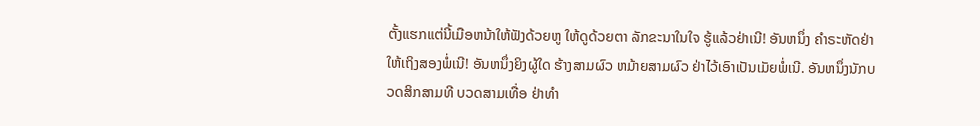ຕັ້ງແຮກແຕ່ນີ້ເມືອຫນ້າໃຫ້ຟັງດ້ວຍຫູ ໃຫ້ດູດ້ວຍຕາ ລັກຂະນາໃນໃຈ ຮູ້ແລ້ວຢ່າເນີ! ອັນຫນຶ່ງ ຄໍາຣະຫັດຢ່າໃຫ້ເຖິງສອງພໍ່ເນີ! ອັນຫນຶ່ງຍິງຜູ້ໃດ ຮ້າງສາມຜົວ ຫມ້າຍສາມຜົວ ຢ່າໄວ້ເອົາເປັນເມັຍພໍ່ເນີ. ອັນຫນຶ່ງນັກບວດສິກສາມທີ ບວດສາມເທື່ອ ຢ່າທໍາ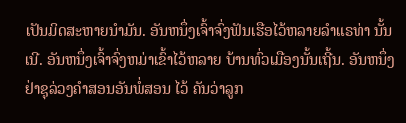ເປັນມິດສະຫາຍນໍາມັນ. ອັນຫນຶ່ງເຈົ້າຈົ່ງຟັນເຮືອໄວ້ຫລາຍລໍາແຣທ່າ ນັ້ນເນີ. ອັນຫນຶ່ງເຈົ້າຈົ່ງຫມ່າເຂົ້າໄວ້ຫລາຍ ບ້ານທົ່ວເມືອງນັ້ນເຖີ້ນ. ອັນຫນຶ່ງຢ່າຊຸລ່ວງຄໍາສອນອັນພໍ່ສອນ ໄວ້ ຄັນວ່າລູກ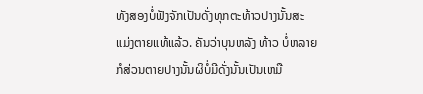ທັງສອງບໍ່ຟັງຈັກເປັນດັ່ງທຸກຕະທ້າວປາງນັ້ນສະແມ່ງຕາຍແທ້ແລ້ວ. ຄັນວ່າບຸນຫລັງ ທ້າວ ບໍ່ຫລາຍກໍສ່ວນຕາຍປາງນັ້ນຜິບໍ່ມີດັ່ງນັ້ນເປັນເຫມື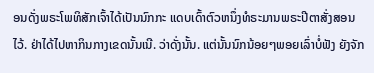ອນດັ່ງພຣະໂພທິສັກເຈົ້າໄດ້ເປັນນົກກະ ແດບເດົ້າຕົວຫນຶ່ງທໍຣະມານພຣະປີຕາສັ່ງສອນໄວ້. ຢ່າໄດ້ໄປຫາກິນກາງເຂດນັ້ນເນີ. ວ່າດັ່ງນັ້ນ. ແຕ່ນັ້ນນົກນ້ອຍໆພອຍເລົ່າບໍ່ຟັງ ຍັງຈັກ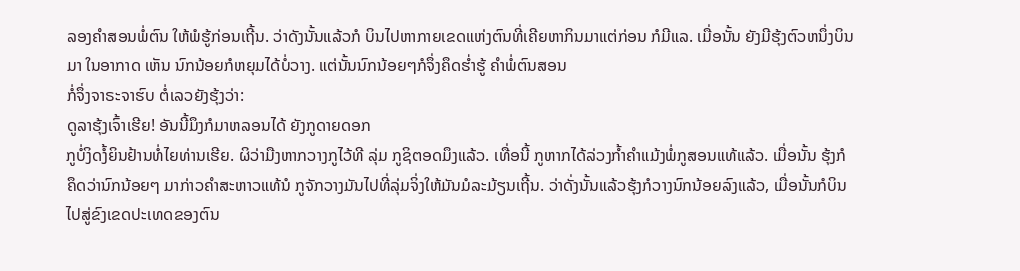ລອງຄໍາສອນພໍ່ຕົນ ໃຫ້ພໍຮູ້ກ່ອນເຖີ້ນ. ວ່າດັງນັ້ນແລ້ວກໍ ບິນໄປຫາກາຍເຂດແຫ່ງຕົນທີ່ເຄີຍຫາກິນມາແຕ່ກ່ອນ ກໍມີແລ. ເມື່ອນັ້ນ ຍັງມີຮຸ້ງຕົວຫນຶ່ງບິນມາ ໃນອາກາດ ເຫັນ ນົກນ້ອຍກໍຫຍຸມໄດ້ບໍ່ວາງ. ແຕ່ນັ້ນນົກນ້ອຍໆກໍຈຶ່ງຄຶດຮໍ່າຮູ້ ຄໍາພໍ່ຕົນສອນ
ກໍ່ຈຶ່ງຈາຣະຈາຮົບ ຕໍ່ເລວຍັງຮຸ້ງວ່າ:
ດູລາຮຸ້ງເຈົ້າເຮີຍ! ອັນນີ້ມຶງກໍມາຫລອນໄດ້ ຍັງກູດາຍດອກ
ກູບໍ່ງິດງໍ້ຍິນຢ້ານທໍ່ໄຍທ່ານເຮີຍ. ຜິວ່າມືງຫາກວາງກູໄວ້ທີ ລຸ່ມ ກູຊິຕອດມຶງແລ້ວ. ເທື່ອນີ້ ກູຫາກໄດ້ລ່ວງກໍ້າຄໍາແມ້ງພໍ່ກູສອນແທ້ແລ້ວ. ເມື່ອນັ້ນ ຮຸ້ງກໍຄຶດວ່ານົກນ້ອຍໆ ມາກ່າວຄໍາສະຫາວແທ້ນໍ ກູຈັກວາງມັນໄປທີ່ລຸ່ມຈິ່ງໃຫ້ມັນມໍລະມ້ຽນເຖີ້ນ. ວ່າດັ່ງນັ້ນແລ້ວຮຸ້ງກໍວາງນົກນ້ອຍລົງແລ້ວ, ເມື່ອນັ້ນກໍບິນໄປສູ່ຂົງເຂດປະເທດຂອງຕົນ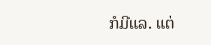ກໍມີແລ. ແຕ່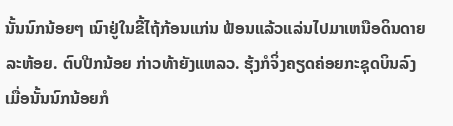ນັ້ນນົກນ້ອຍໆ ເນົາຢູ່ໃນຂີ້ໄຖ້ກ້ອນແກ່ນ ຟ້ອນແລ້ວແລ່ນໄປມາເຫນືອດິນດາຍລະຫ້ອຍ. ຕົບປີກນ້ອຍ ກ່າວທ້າຍັງແຫລວ. ຮຸ້ງກໍຈິ່ງຄຽດຄ່ອຍກະຊຸດບິນລົງເມື່ອນັ້ນນົກນ້ອຍກໍ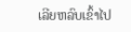ເລີຍຫລົບເຂົ້າໄປ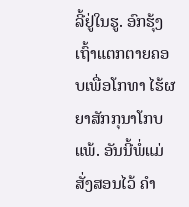ລີ້ຢູ່ໃນຮູ. ອົກຮຸ້ງເຖົ້າແຕກຕາຍຄອບເພື່ອໂກທາ ໄຮ້ຜຍາສັກກຸນາໂກບແພ້. ອັນນີ້ພໍ່ແມ່ສັ່ງສອນໄວ້ ຄໍາ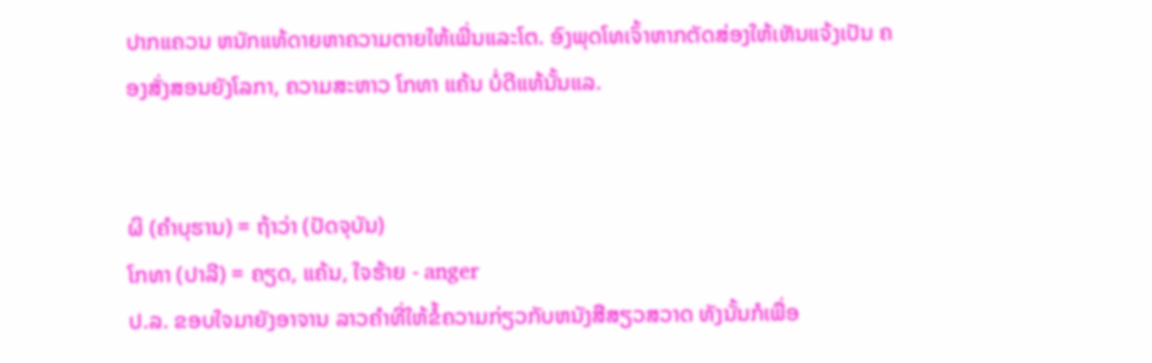ປາກແຄວນ ຫນັກແທ້ດາຍຫາຄວາມຕາຍໃຫ້ເພີ່ນແລະໂຕ. ອົງພຸດໂທເຈົ້າຫາກຕັດສ່ອງໃຫ້ເຫັນແຈ້ງເປັນ ຄອງສັ່ງສອນຍັງໂລກາ, ຄວາມສະຫາວ ໂກທາ ແຄ້ນ ບໍ່ດີແທ້ນັ້ນແລ.


ຜິ (ຄຳບຸຮານ) = ຖ້າວ່າ (ປັດຈຸບັນ)
ໂກທາ (ປາລີ) = ຄຽດ, ແຄ້ນ, ໃຈຮ້າຍ - anger
ປ.ລ. ຂອບໃຈມາຍັງອາຈານ ລາວຄຳທີ່ໃຫ້ຂໍ້ຄວາມກ່ຽວກັບຫນັງສືສຽວສວາດ ທັງນັ້ນກໍເພື່ອ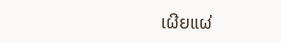ເຜີຍແຜ່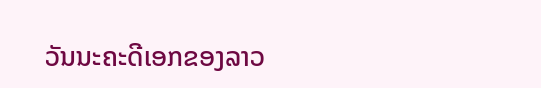ວັນນະຄະດີເອກຂອງລາວ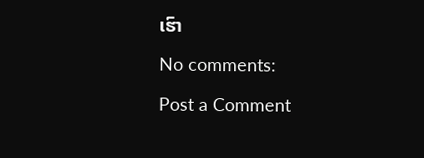ເຮົາ

No comments:

Post a Comment